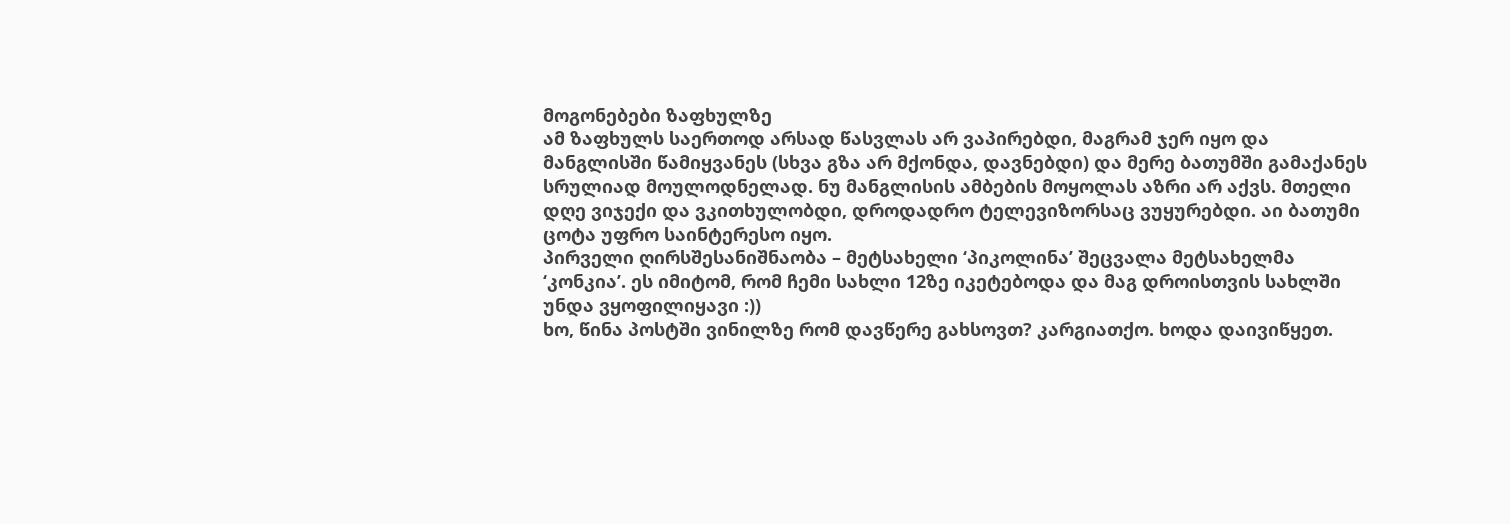მოგონებები ზაფხულზე
ამ ზაფხულს საერთოდ არსად წასვლას არ ვაპირებდი, მაგრამ ჯერ იყო და მანგლისში წამიყვანეს (სხვა გზა არ მქონდა, დავნებდი) და მერე ბათუმში გამაქანეს სრულიად მოულოდნელად. ნუ მანგლისის ამბების მოყოლას აზრი არ აქვს. მთელი დღე ვიჯექი და ვკითხულობდი, დროდადრო ტელევიზორსაც ვუყურებდი. აი ბათუმი ცოტა უფრო საინტერესო იყო.
პირველი ღირსშესანიშნაობა – მეტსახელი ‘პიკოლინა’ შეცვალა მეტსახელმა ‘კონკია’. ეს იმიტომ, რომ ჩემი სახლი 12ზე იკეტებოდა და მაგ დროისთვის სახლში უნდა ვყოფილიყავი :))
ხო, წინა პოსტში ვინილზე რომ დავწერე გახსოვთ? კარგიათქო. ხოდა დაივიწყეთ.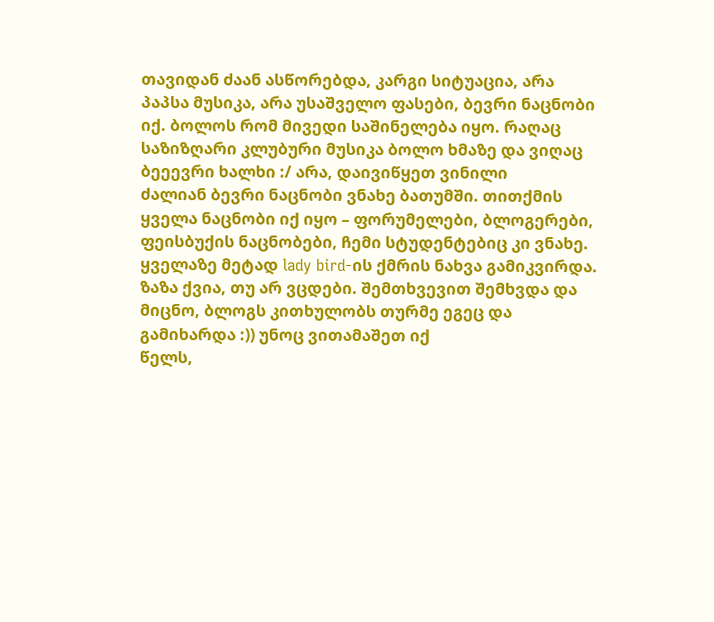თავიდან ძაან ასწორებდა, კარგი სიტუაცია, არა პაპსა მუსიკა, არა უსაშველო ფასები, ბევრი ნაცნობი იქ. ბოლოს რომ მივედი საშინელება იყო. რაღაც საზიზღარი კლუბური მუსიკა ბოლო ხმაზე და ვიღაც ბეეევრი ხალხი :/ არა, დაივიწყეთ ვინილი
ძალიან ბევრი ნაცნობი ვნახე ბათუმში. თითქმის ყველა ნაცნობი იქ იყო – ფორუმელები, ბლოგერები, ფეისბუქის ნაცნობები, ჩემი სტუდენტებიც კი ვნახე. ყველაზე მეტად lady bird-ის ქმრის ნახვა გამიკვირდა. ზაზა ქვია, თუ არ ვცდები. შემთხვევით შემხვდა და მიცნო, ბლოგს კითხულობს თურმე ეგეც და გამიხარდა :)) უნოც ვითამაშეთ იქ
წელს,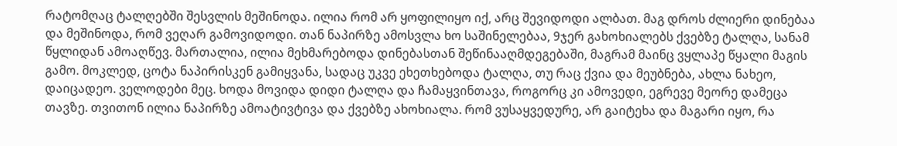რატომღაც ტალღებში შესვლის მეშინოდა. ილია რომ არ ყოფილიყო იქ, არც შევიდოდი ალბათ. მაგ დროს ძლიერი დინებაა და მეშინოდა, რომ ვეღარ გამოვიდოდი. თან ნაპირზე ამოსვლა ხო საშინელებაა, 9ჯერ გახოხიალებს ქვებზე ტალღა, სანამ წყლიდან ამოაღწევ. მართალია, ილია მეხმარებოდა დინებასთან შეწინააღმდეგებაში, მაგრამ მაინც ვყლაპე წყალი მაგის გამო. მოკლედ, ცოტა ნაპირისკენ გამიყვანა, სადაც უკვე ეხეთხებოდა ტალღა, თუ რაც ქვია და მეუბნება, ახლა ნახეო, დაიცადეო. ველოდები მეც. ხოდა მოვიდა დიდი ტალღა და ჩამაყვინთავა, როგორც კი ამოვედი, ეგრევე მეორე დამეცა თავზე. თვითონ ილია ნაპირზე ამოატივტივა და ქვებზე ახოხიალა. რომ ვუსაყვედურე, არ გაიტეხა და მაგარი იყო, რა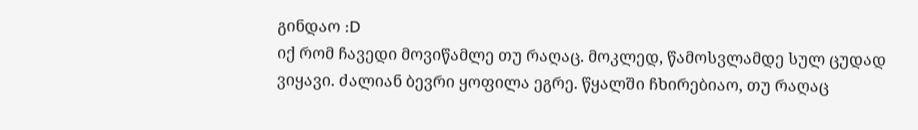გინდაო :D
იქ რომ ჩავედი მოვიწამლე თუ რაღაც. მოკლედ, წამოსვლამდე სულ ცუდად ვიყავი. ძალიან ბევრი ყოფილა ეგრე. წყალში ჩხირებიაო, თუ რაღაც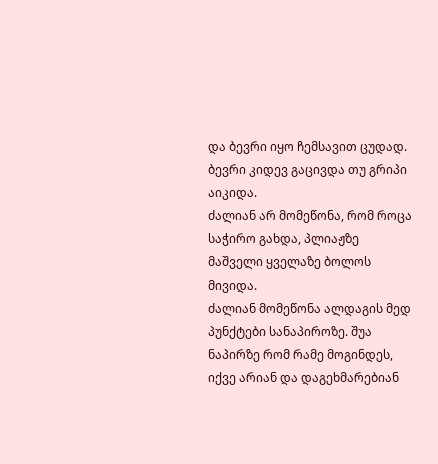და ბევრი იყო ჩემსავით ცუდად. ბევრი კიდევ გაცივდა თუ გრიპი აიკიდა.
ძალიან არ მომეწონა, რომ როცა საჭირო გახდა, პლიაჟზე მაშველი ყველაზე ბოლოს მივიდა.
ძალიან მომეწონა ალდაგის მედ პუნქტები სანაპიროზე. შუა ნაპირზე რომ რამე მოგინდეს, იქვე არიან და დაგეხმარებიან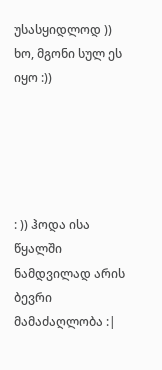უსასყიდლოდ ))
ხო, მგონი სულ ეს იყო :))





: )) ჰოდა ისა წყალში ნამდვილად არის ბევრი მამაძაღლობა :|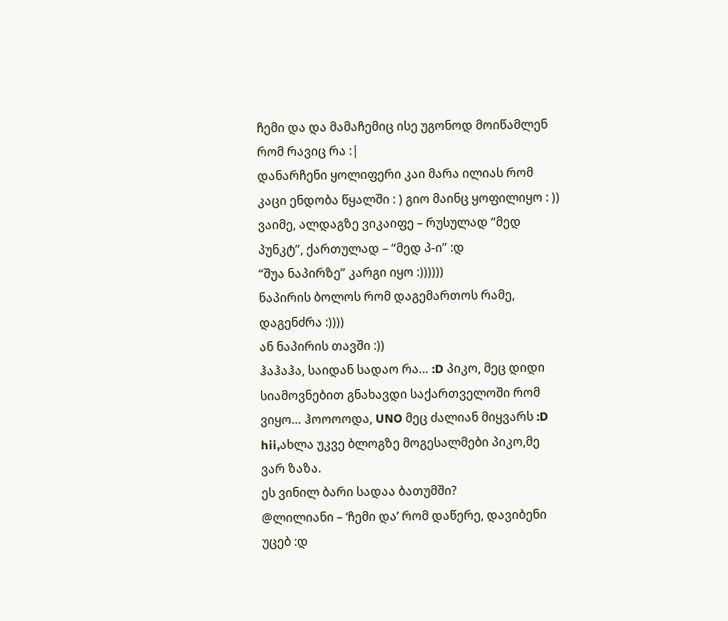ჩემი და და მამაჩემიც ისე უგონოდ მოიწამლენ რომ რავიც რა :|
დანარჩენი ყოლიფერი კაი მარა ილიას რომ კაცი ენდობა წყალში : ) გიო მაინც ყოფილიყო : ))
ვაიმე, ალდაგზე ვიკაიფე – რუსულად “მედ პუნკტ”, ქართულად – “მედ პ-ი” :დ
“შუა ნაპირზე” კარგი იყო :))))))
ნაპირის ბოლოს რომ დაგემართოს რამე, დაგენძრა :))))
ან ნაპირის თავში :))
ჰაჰაჰა, საიდან სადაო რა… :D პიკო, მეც დიდი სიამოვნებით გნახავდი საქართველოში რომ ვიყო… ჰოოოოდა, UNO მეც ძალიან მიყვარს :D
hii,ახლა უკვე ბლოგზე მოგესალმები პიკო,მე ვარ ზაზა.
ეს ვინილ ბარი სადაა ბათუმში?
@ლილიანი – ‘ჩემი და’ რომ დაწერე, დავიბენი უცებ :დ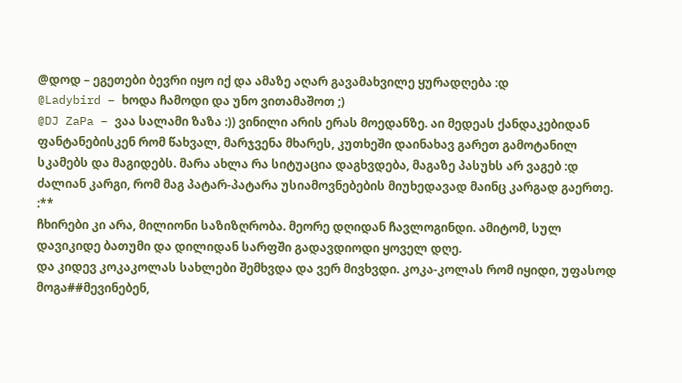@დოდ – ეგეთები ბევრი იყო იქ და ამაზე აღარ გავამახვილე ყურადღება :დ
@Ladybird – ხოდა ჩამოდი და უნო ვითამაშოთ ;)
@DJ ZaPa – ვაა სალამი ზაზა :)) ვინილი არის ერას მოედანზე. აი მედეას ქანდაკებიდან ფანტანებისკენ რომ წახვალ, მარჯვენა მხარეს, კუთხეში დაინახავ გარეთ გამოტანილ სკამებს და მაგიდებს. მარა ახლა რა სიტუაცია დაგხვდება, მაგაზე პასუხს არ ვაგებ :დ
ძალიან კარგი, რომ მაგ პატარ-პატარა უსიამოვნებების მიუხედავად მაინც კარგად გაერთე. :**
ჩხირები კი არა, მილიონი საზიზღრობა. მეორე დღიდან ჩავლოგინდი. ამიტომ, სულ დავიკიდე ბათუმი და დილიდან სარფში გადავდიოდი ყოველ დღე.
და კიდევ კოკაკოლას სახლები შემხვდა და ვერ მივხვდი. კოკა-კოლას რომ იყიდი, უფასოდ მოგა##მევინებენ,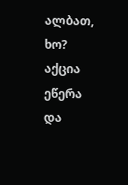ალბათ, ხო? აქცია ეწერა და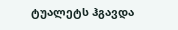ტუალეტს ჰგავდა